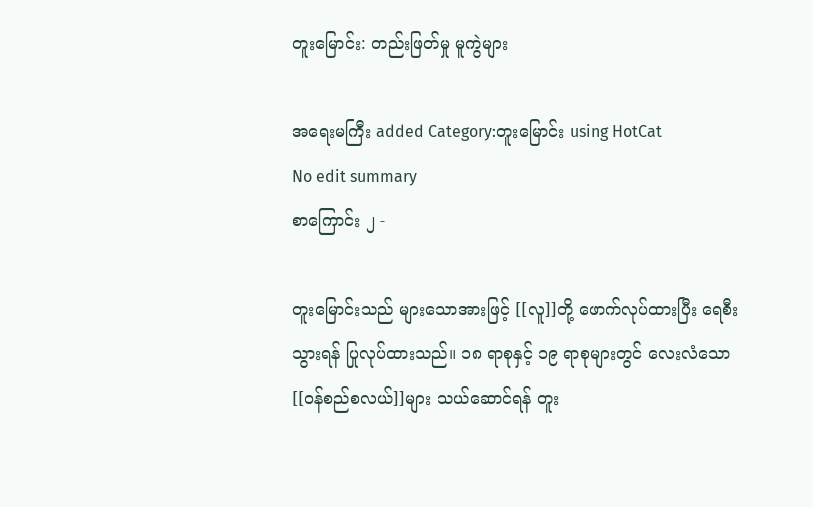တူးမြောင်း: တည်းဖြတ်မှု မူကွဲများ

အရေးမကြီး added Category:တူးမြောင်း using HotCat
No edit summary
စာကြောင်း ၂ -

တူးမြောင်းသည် များသောအားဖြင့် [[လူ]]တို့ ဖောက်လုပ်ထားပြီး ရေစီးသွားရန် ပြုလုပ်ထားသည်။ ၁၈ ရာစုနှင့် ၁၉ ရာစုများတွင် လေးလံသော [[ဝန်စည်စလယ်]]များ သယ်ဆောင်ရန် တူး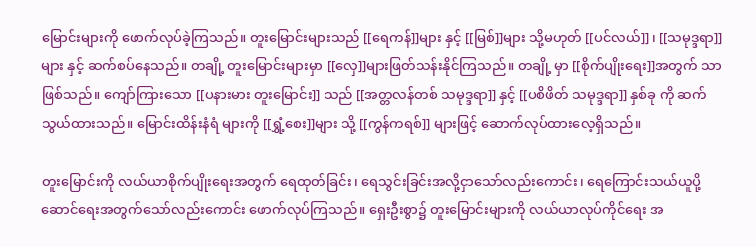မြောင်းများကို ဖောက်လုပ်ခဲ့ကြသည်။ တူးမြောင်းများသည် [[ရေကန်]]များ နှင့် [[မြစ်]]များ သို့မဟုတ် [[ပင်လယ်]]၊ [[သမုဒ္ဒရာ]]များ နှင့် ဆက်စပ်နေသည်။ တချို့ တူးမြောင်းများမှာ [[လှေ]]များဖြတ်သန်းနိုင်ကြသည်။ တချို့ မှာ [[စိုက်ပျိုးရေး]]အတွက် သာ ဖြစ်သည်။ ကျော်ကြားသော [[ပနားမား တူးမြောင်း]] သည် [[အတ္တလန်တစ် သမုဒ္ဒရာ]] နှင့် [[ပစိဖိတ် သမုဒ္ဒရာ]] နှစ်ခု ကို ဆက်သွယ်ထားသည်။ မြောင်းထိန်းနံရံ များကို [[ရွှံ့စေး]]များ သို့ [[ကွန်ကရစ်]] များဖြင့် ဆောက်လုပ်ထားလေ့ရှိသည်။

တူးမြောင်းကို လယ်ယာစိုက်ပျိုးရေးအတွက် ရေထုတ်ခြင်း၊ ရေသွင်းခြင်းအလို့ငှာသော်လည်းကောင်း၊ ရေကြောင်းသယ်ယူပို့ဆောင်ရေးအတွက်သော်လည်းကောင်း ဖောက်လုပ်ကြသည်။ ရှေးဦးစွာ၌ တူးမြောင်းများကို လယ်ယာလုပ်ကိုင်ရေး အ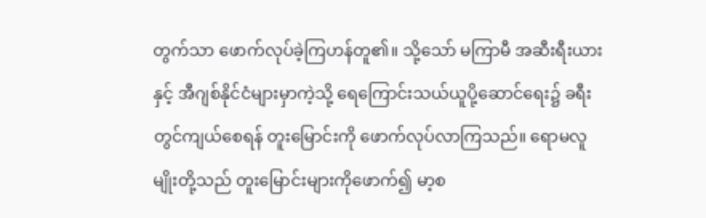တွက်သာ ဖောက်လုပ်ခဲ့ကြဟန်တူ၏။ သို့သော် မကြာမီ အဆီးရီးယားနှင့် အီဂျစ်နိုင်ငံများမှာကဲ့သို့ ရေကြောင်းသယ်ယူပို့ဆောင်ရေး၌ ခရီးတွင်ကျယ်စေရန် တူးမြောင်းကို ဖောက်လုပ်လာကြသည်။ ရောမလူမျိုးတို့သည် တူးမြောင်းများကိုဖောက်၍ မာ့စ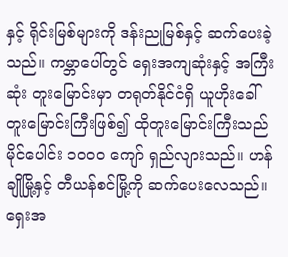နှင့် ရိုင်းမြစ်များကို ဒန်းညုမြစ်နှင့် ဆက်ပေးခဲ့သည်။ ကမ္ဘာပေါ်တွင် ရှေးအကျဆုံးနှင့် အကြီးဆုံး တူးမြောင်းမှာ တရုတ်နိုင်ငံရှိ ယူဟိုးခေါ် တူးမြောင်းကြီးဖြစ်၍ ထိုတူးမြောင်းကြီးသည် မိုင်ပေါင်း ၁၀၀၀ ကျော် ရှည်လျားသည်။ ဟန်ချိုမြို့နှင့် တီယန်စင်မြို့ကို ဆက်ပေးလေသည်။
ရှေးအ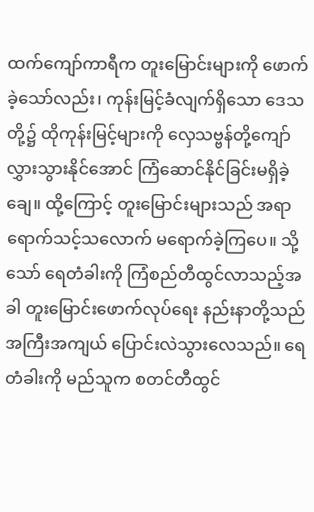ထက်ကျော်ကာရီက တူးမြောင်းများကို ဖောက်ခဲ့သော်လည်း၊ ကုန်းမြင့်ခံလျက်ရှိသော ဒေသတို့၌ ထိုကုန်းမြင့်များကို လှေသဗ္ဗန်တို့ကျော်လွှားသွားနိုင်အောင် ကြံဆောင်နိုင်ခြင်းမရှိခဲ့ချေ။ ထို့ကြောင့် တူးမြောင်းများသည် အရာရောက်သင့်သလောက် မရောက်ခဲ့ကြပေ။ သို့သော် ရေတံခါးကို ကြံစည်တီထွင်လာသည့်အခါ တူးမြောင်းဖောက်လုပ်ရေး နည်းနာတို့သည် အကြီးအကျယ် ပြောင်းလဲသွားလေသည်။ ရေတံခါးကို မည်သူက စတင်တီထွင်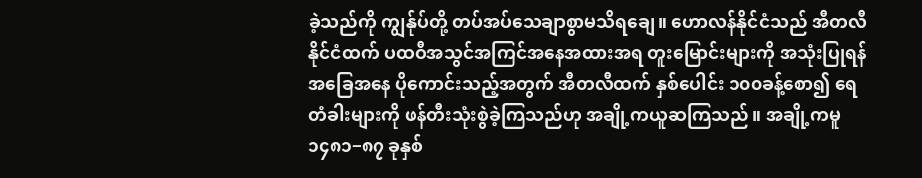ခဲ့သည်ကို ကျွန်ုပ်တို့ တပ်အပ်သေချာစွာမသိရချေ။ ဟောလန်နိုင်ငံသည် အီတလီနိုင်ငံထက် ပထဝီအသွင်အကြင်အနေအထားအရ တူးမြောင်းများကို အသုံးပြုရန် အခြေအနေ ပိုကောင်းသည့်အတွက် အီတလီထက် နှစ်ပေါင်း ၁၀၀ခန့်စော၍ ရေတံခါးများကို ဖန်တီးသုံးစွဲခဲ့ကြသည်ဟု အချို့ကယူဆကြသည်။ အချို့ကမူ ၁၄၈၁−၈၇ ခုနှစ်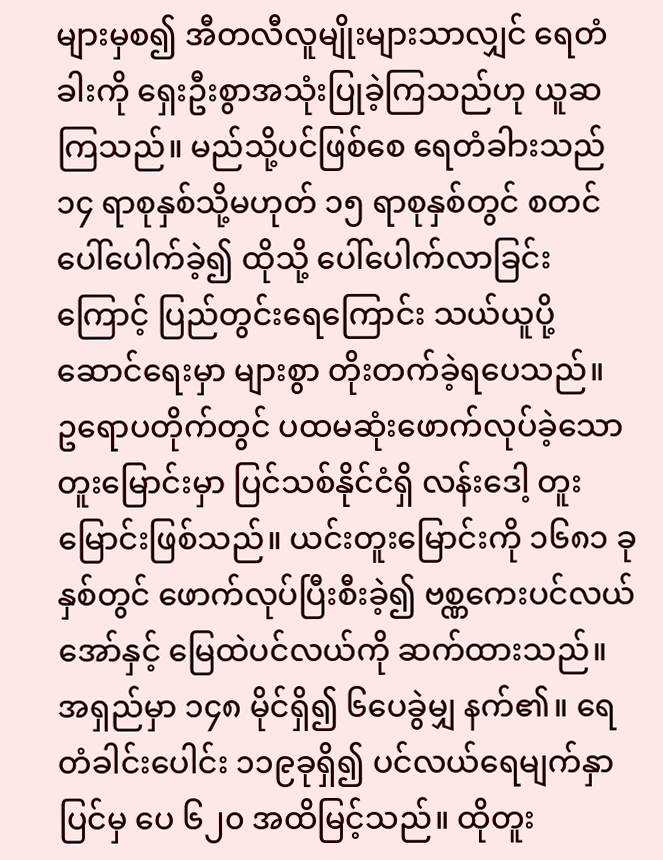များမှစ၍ အီတလီလူမျိုးများသာလျှင် ရေတံခါးကို ရှေးဦးစွာအသုံးပြုခဲ့ကြသည်ဟု ယူဆကြသည်။ မည်သို့ပင်ဖြစ်စေ ရေတံခါားသည် ၁၄ ရာစုနှစ်သို့မဟုတ် ၁၅ ရာစုနှစ်တွင် စတင်ပေါ်ပေါက်ခဲ့၍ ထိုသို့ ပေါ်ပေါက်လာခြင်းကြောင့် ပြည်တွင်းရေကြောင်း သယ်ယူပို့ဆောင်ရေးမှာ များစွာ တိုးတက်ခဲ့ရပေသည်။
ဥရောပတိုက်တွင် ပထမဆုံးဖောက်လုပ်ခဲ့သော တူးမြောင်းမှာ ပြင်သစ်နိုင်ငံရှိ လန်းဒေါ့ တူးမြောင်းဖြစ်သည်။ ယင်းတူးမြောင်းကို ၁၆၈၁ ခုနှစ်တွင် ဖောက်လုပ်ပြီးစီးခဲ့၍ ဗစ္ဏကေးပင်လယ်အော်နှင့် မြေထဲပင်လယ်ကို ဆက်ထားသည်။ အရှည်မှာ ၁၄၈ မိုင်ရှိ၍ ၆ပေခွဲမျှ နက်၏။ ရေတံခါင်းပေါင်း ၁၁၉ခုရှိ၍ ပင်လယ်ရေမျက်နှာပြင်မှ ပေ ၆၂၀ အထိမြင့်သည်။ ထိုတူး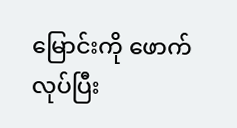မြောင်းကို ဖောက်လုပ်ပြီး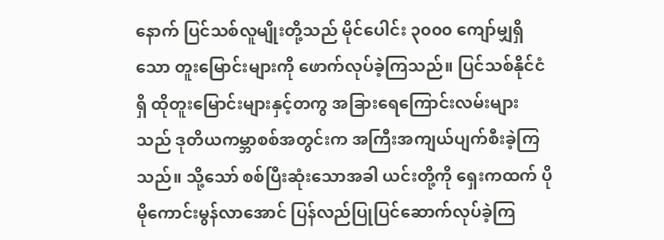နောက် ပြင်သစ်လူမျိုးတို့သည် မိုင်ပေါင်း ၃၀၀၀ ကျော်မျှရှိသော တူးမြောင်းများကို ဖောက်လုပ်ခဲ့ကြသည်။ ပြင်သစ်နိုင်ငံရှိ ထိုတူးမြောင်းများနှင့်တကွ အခြားရေကြောင်းလမ်းများသည် ဒုတိယကမ္ဘာစစ်အတွင်းက အကြီးအကျယ်ပျက်စီးခဲ့ကြသည်။ သို့သော် စစ်ပြီးဆုံးသောအခါ ယင်းတို့ကို ရှေးကထက် ပိုမိုကောင်းမွန်လာအောင် ပြန်လည်ပြုပြင်ဆောက်လုပ်ခဲ့ကြ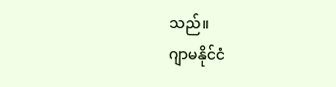သည်။
ဂျာမနိုင်ငံ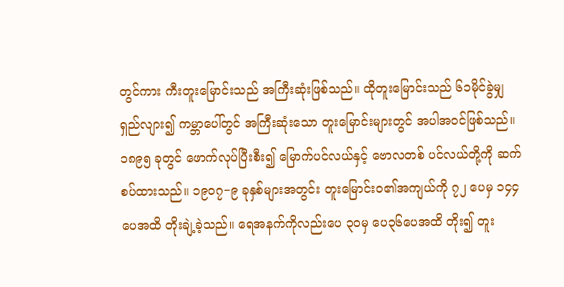တွင်ကား ကီးတူးမြောင်းသည် အကြီးဆုံးဖြစ်သည်။ ထိုတူးမြောင်းသည် ၆၁မိုင်ခွဲမျှ ရှည်လျား၍ ကမ္ဘာပေါ်တွင် အကြီးဆုံးသော တူးမြောင်းများတွင် အပါအဝင်ဖြစ်သည်။ ၁၈၉၅ ခုတွင် ဖောက်လုပ်ပြီးစီး၍ မြောက်ပင်လယ်နှင့် ဗောလတစ် ပင်လယ်တို့ကို ဆက်စပ်ထားသည်။ ၁၉၀၇−၉ ခုနှစ်များအတွင်း တူးမြောင်းဝ၏အကျယ်ကို ၇၂ ပေမှ ၁၄၄ပေအထိ တိုးချဲ့ခဲ့သည်။ ရေအနက်ကိုလည်းပေ ၃၀မှ ပေ၃၆ပေအထိ တိုး၍ တူး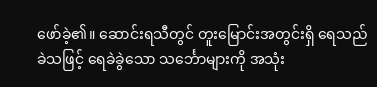ဖော်ခဲ့၏။ ဆောင်းရသီတွင် တူးမြောင်းအတွင်းရှိ ရေသည် ခဲသဖြင့် ရေခဲခွဲသော သင်္ဘောများကို အသုံး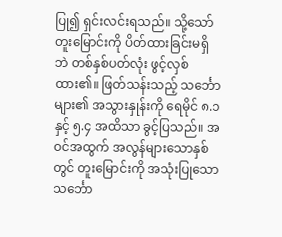ပြု၍ ရှင်းလင်းရသည်။ သို့သော် တူးမြောင်းကို ပိတ်ထားခြင်းမရှိဘဲ တစ်နှစ်ပတ်လုံး ဖွင့်လှစ်ထား၏။ ဖြတ်သန်းသည့် သင်္ဘောများ၏ အသွားနှုန်းကို ရေမိုင် ၈.၁ နှင့် ၅.၄ အထိသာ ခွင့်ပြသည်။ အဝင်အထွက် အလွန်များသောနှစ်တွင် တူးမြောင်းကို အသုံးပြုသော သင်္ဘော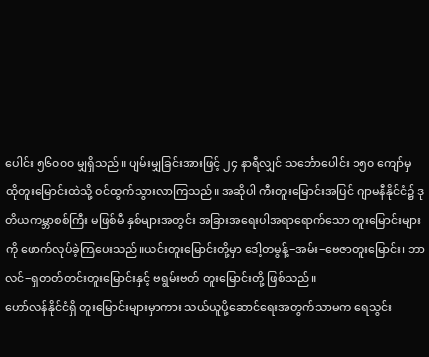ပေါင်း ၅၆၀၀၀ မျှရှိသည်။ ပျမ်းမျှခြင်းအားဖြင့် ၂၄ နာရီလျှင် သင်္ဘောပေါင်း ၁၅၀ ကျော်မှ ထိုတူးမြောင်းထဲသို့ ဝင်ထွက်သွားလာကြသည်။ အဆိုပါ ကီးတူးမြောင်းအပြင် ဂျာမနီနိုင်ငံ၌ ဒုတိယကမ္ဘာစစ်ကြီး မဖြစ်မီ နှစ်များအတွင်း အခြားအရေးပါအရာရောက်သော တူးမြောင်းများကို ဖောက်လုပ်ခဲ့ကြပေးသည်။ယင်းတူးမြောင်းတို့မှာ ဒေါ့တမွန့်−အမ်း−ဗေဇာတူးမြောင်း၊ ဘာလင်−ရှတတ်တင်းတူးမြောင်းနှင့် ဗရွမ်းဗတ် တူးမြောင်းတို့ ဖြစ်သည်။
ဟော်လန်နိုင်ငံရှိ တူးမြောင်းများမှာကား သယ်ယူပို့ဆောင်ရေးအတွက်သာမက ရေသွင်း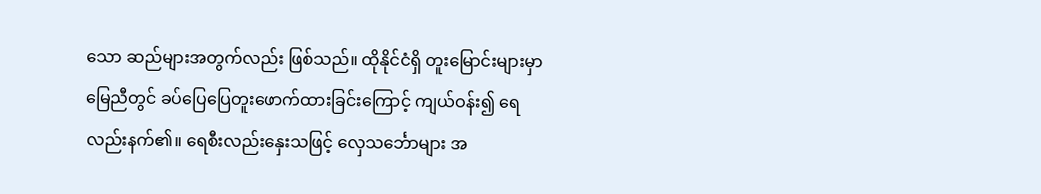သော ဆည်များအတွက်လည်း ဖြစ်သည်။ ထိုနိုင်ငံရှိ တူးမြောင်းများမှာ မြေညီတွင် ခပ်ပြေပြေတူးဖောက်ထားခြင်းကြောင့် ကျယ်ဝန်း၍ ရေလည်းနက်၏။ ရေစီးလည်းနှေးသဖြင့် လှေသင်္ဘောများ အ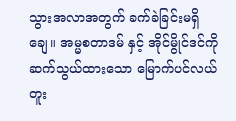သွားအလာအတွက် ခက်ခဲခြင်းမရှိချေ။ အမ္မစတာဒမ် နှင့် အိုင်မွိုင်ဒင်ကို ဆက်သွယ်ထားသော မြောက်ပင်လယ်တူး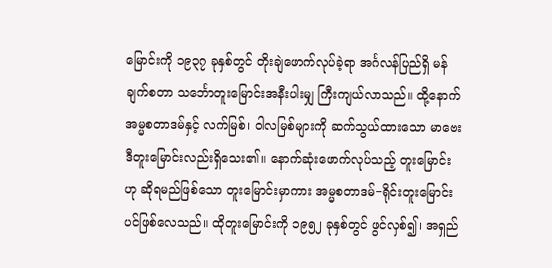မြောင်းကို ၁၉၃၇ ခုနှစ်တွင် တိုးချဲဖောက်လုပ်ခဲ့ရာ အင်္ဂလန်ပြည်ရှိ မန်ချက်စတာ သင်္ဘောတူးမြောင်းအနီးပါးမျှ ကြီးကျယ်လာသည်။ ထို့နောက် အမ္မစတာဒမ်နှင့် လက်မြစ်၊ ဝါလမြစ်များကို ဆက်သွယ်ထားသော မာဗေးဒီတူးမြောင်းလည်းရှိသေး၏။ နောက်ဆုံးဖောက်လုပ်သည့် တူးမြောင်းဟု ဆိုရမည်ဖြစ်သော တူးမြောင်းမှာကား အမ္မစတာဒမ်−ရိုင်းတူးမြောင်းပင်ဖြစ်လေသည်။ ထိုတူးမြောင်းကို ၁၉၅၂ ခုနှစ်တွင် ဖွင်လှစ်၍၊ အရှည်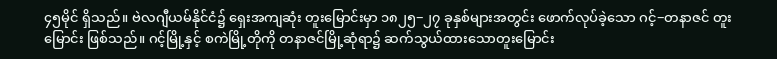၄၅မိုင် ရှိသည်။ ဗဲလဂျီယမ်နိုင်ငံ၌ ရှေးအကျဆုံး တူးမြောင်းမှာ ၁၈၂၅−၂၇ ခုနှစ်များအတွင်း ဖောက်လုပ်ခဲ့သော ဂင့်−တနာဇင် တူးမြောင်း ဖြစ်သည်။ ဂင့်မြို့နှင့် စကဲမြို့တိုကို တနာဇင်မြို့ဆုံရာ၌ ဆက်သွယ်ထားသောတူးမြောင်း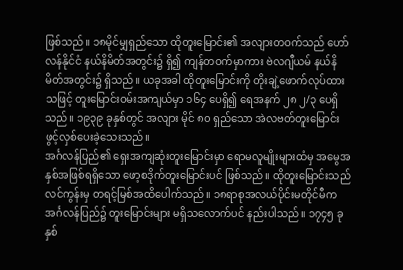ဖြစ်သည်။ ၁၈မိုင်မျှရှည်သော ထိုတူးမြောင်း၏ အလျားတဝက်သည် ဟော်လန်နိုင်ငံ နယ်နိမိတ်အတွင်း၌ ရှိ၍ ကျန်တဝက်မှာကား ဗဲလဂျီယမ် နယ်နိမိတ်အတွင်း၌ ရှိသည်။ ယခုအခါ ထိုတူးမြောင်းကို တိုးချဲ့ဖောက်လုပ်ထားသဖြင့် တူးမြောင်းဝမ်းအကျယ်မှာ ၁၆၄ ပေရှိ၍ ရေအနက် ၂၈ ၂/၃ ပေရှိသည်။ ၁၉၃၉ ခုနှစ်တွင် အလျား မိုင် ၈၀ ရှည်သော အဲလဗတ်တူးမြောင်း ဖွင့်လှစ်ပေးခဲ့သေးသည်။
အင်္ဂလန်ပြည်၏ ရှေးအကျဆုံးတူးမြောင်းမှာ ရောမလူမျိုးများထံမှ အမွေအနှစ်အဖြစ်ရရှိသော ဖော့စဒိုက်တူးမြောင်းပင် ဖြစ်သည်။ ထိုတူးမြောင်းသည် လင်ကွန်းမှ တရင့်မြစ်အထိပေါက်သည်။ ၁၈ရာစုအလယ်ပိုင်းမတိုင်မီက အင်္ဂလန်ပြည်၌ တူးမြောင်းများ မရှိသလောက်ပင် နည်းပါသည်။ ၁၇၄၅ ခုနှစ်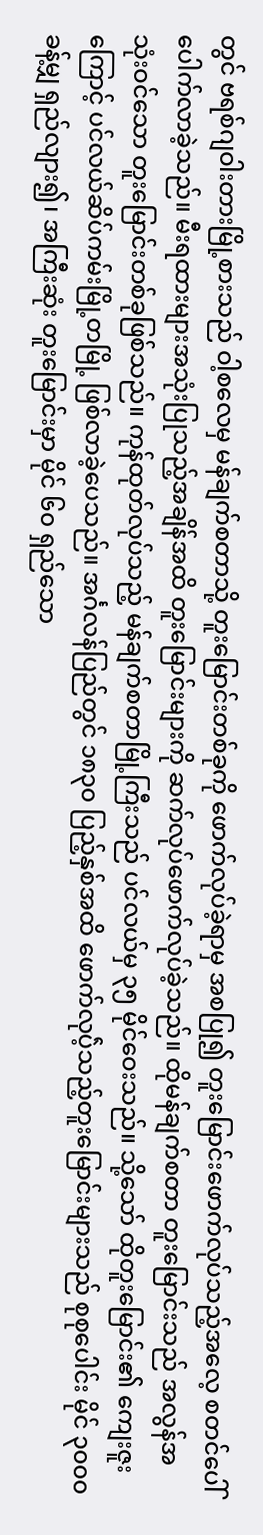တွင် ဗရစ်ဂျဝါးတားမြို့စားသည် ဝါ့စလေမှ မန်ချက်စတာသို့ တူးမြောင်းတစ်ခုကို ဖောက်လုပ်ခဲ့ရာမှ အစပြု၍ တူးမြောင်းဖောက်လုပ်သည့်အလေ့ စတင်ပေါ်ပေါက်လာခဲ့သည်။ မီးရထားများအသုံးပြုသည့်အချိန်အထိ တူးမြောင်းများကို ဆက်လုပ်ဖောက်လုပ်ခဲ့သည်။ ထိုမန်ချက်စတာ တူးမြောင်းသည် အလွန်အသုံးဝင်သော တူးမြောင်းတစ်ခုဖြစ်သည်။ ကုန်ထုတ်လုပ်သည့် မန်ချက်စတာမြို့ကြီးသည် ပင်လယ်မှ ၃၅ မိုင်ဝေးသည်။ သို့သော် ထိုတူးမြောင်း၏ ကျေးဇူးကြောင့် ပင်လယ်ဆိပ်ကမ်းမြို့တမြို့ ဖြစ်လာခဲ့ပေသည်။ အင်္ဂလန်ပြည်တွင် ၁၈၃၀ ပြည့်နှစ်အထိ ဖောက်လုပ်ဲ့သည့်တူးမြောင်းများသည် စုစုပေါင်း မိုင် ၃၀၀၀ ခန့်မျှ ရှည်လျား၍၊ အကြီးဆုံး တူးမြောင်းမှာ မိုင် ၆၀ ရှည်သော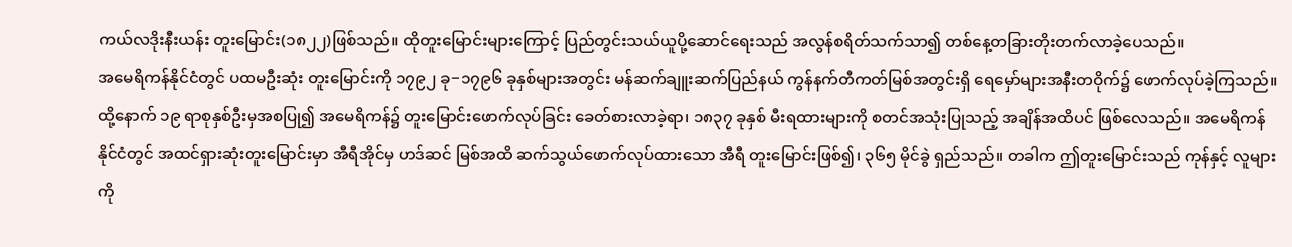ကယ်လဒိုးနီးယန်း တူးမြောင်း(၁၈၂၂)ဖြစ်သည်။ ထိုတူးမြောင်းများကြောင့် ပြည်တွင်းသယ်ယူပို့ဆောင်ရေးသည် အလွန်စရိတ်သက်သာ၍ တစ်နေ့တခြားတိုးတက်လာခဲ့ပေသည်။
အမေရိကန်နိုင်ငံတွင် ပထမဦးဆုံး တူးမြောင်းကို ၁၇၉၂ ခု−၁၇၉၆ ခုနှစ်များအတွင်း မန်ဆက်ချူးဆက်ပြည်နယ် ကွန်နက်တီကတ်မြစ်အတွင်းရှိ ရေမှော်များအနီးတဝိုက်၌ ဖောက်လုပ်ခဲ့ကြသည်။ ထို့နောက် ၁၉ ရာစုနှစ်ဦးမှအစပြု၍ အမေရိကန်၌ တူးမြောင်းဖောက်လုပ်ခြင်း ခေတ်စားလာခဲ့ရာ၊ ၁၈၃၇ ခုနှစ် မီးရထားများကို စတင်အသုံးပြုသည့် အချိန်အထိပင် ဖြစ်လေသည်။ အမေရိကန်နိုင်ငံတွင် အထင်ရှားဆုံးတူးမြောင်းမှာ အီရီအိုင်မှ ဟဒ်ဆင် မြစ်အထိ ဆက်သွယ်ဖောက်လုပ်ထားသော အီရီ တူးမြောင်းဖြစ်၍၊ ၃၆၅ မိုင်ခွဲ ရှည်သည်။ တခါက ဤတူးမြောင်းသည် ကုန်နှင့် လူများကို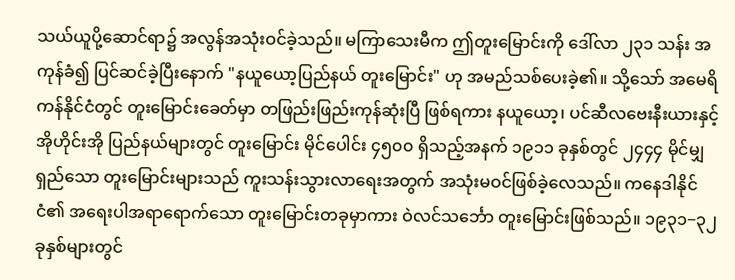သယ်ယူပို့ဆောင်ရာ၌ အလွန်အသုံးဝင်ခဲ့သည်။ မကြာသေးမီက ဤတူးမြောင်းကို ဒေါ်လာ ၂၃၁ သန်း အကုန်ခံ၍ ပြင်ဆင်ခဲ့ပြီးနောက် "နယူယော့ပြည်နယ် တူးမြောင်း" ဟု အမည်သစ်ပေးခဲ့၏။ သို့သော် အမေရိကန်နိုင်ငံတွင် တူးမြောင်းခေတ်မှာ တဖြည်းဖြည်းကုန်ဆုံးပြီ ဖြစ်ရကား နယူယော့၊ ပင်ဆီလဗေးနီးယားနှင့် အိုဟိုင်းအို ပြည်နယ်များတွင် တူးမြောင်း မိုင်ပေါင်း ၄၅၀၀ ရှိသည့်အနက် ၁၉၁၁ ခုနှစ်တွင် ၂၄၄၄ မိုင်မျှရှည်သော တူးမြောင်းများသည် ကူးသန်းသွားလာရေးအတွက် အသုံးမဝင်ဖြစ်ခဲ့လေသည်။ ကနေဒါနိုင်ငံ၏ အရေးပါအရာရောက်သော တူးမြောင်းတခုမှာကား ဝဲလင်သင်္ဘော တူးမြောင်းဖြစ်သည်။ ၁၉၃၁−၃၂ ခုနှစ်များတွင်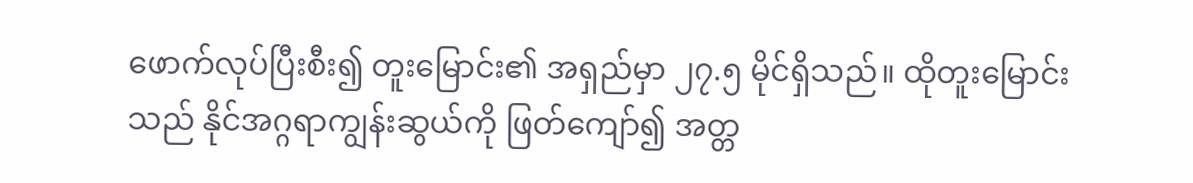ဖောက်လုပ်ပြီးစီး၍ တူးမြောင်း၏ အရှည်မှာ ၂၇.၅ မိုင်ရှိသည်။ ထိုတူးမြောင်းသည် နိုင်အဂ္ဂရာကျွန်းဆွယ်ကို ဖြတ်ကျော်၍ အတ္တ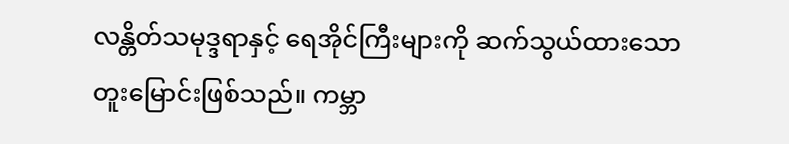လန္တိတ်သမုဒ္ဒရာနှင့် ရေအိုင်ကြီးများကို ဆက်သွယ်ထားသောတူးမြောင်းဖြစ်သည်။ ကမ္ဘာ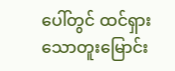ပေါ်တွင် ထင်ရှားသောတူးမြောင်း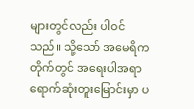များတွင်လည်း ပါဝင်သည်။ သို့သော် အမေရိကတိုက်တွင် အရေးပါအရာရောက်ဆုံးတူးမြောင်းမှာ ပ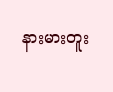နားမားတူး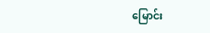မြောင်း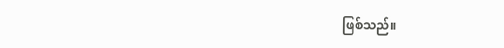ဖြစ်သည်။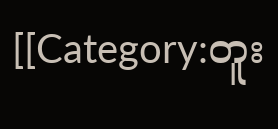[[Category:တူး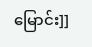မြောင်း]]